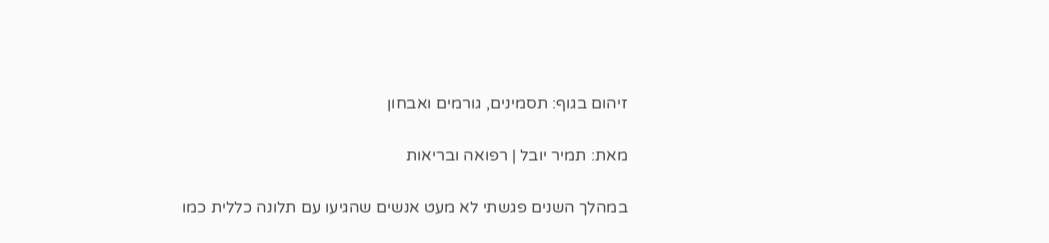זיהום בגוף: תסמינים, גורמים ואבחון

מאת: תמיר יובל | רפואה ובריאות

במהלך השנים פגשתי לא מעט אנשים שהגיעו עם תלונה כללית כמו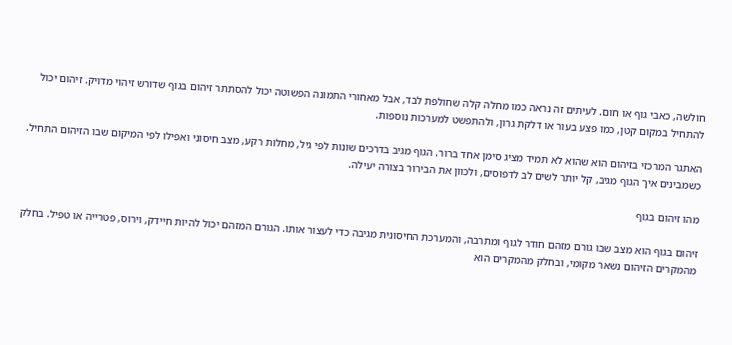חולשה, כאבי גוף או חום. לעיתים זה נראה כמו מחלה קלה שחולפת לבד, אבל מאחורי התמונה הפשוטה יכול להסתתר זיהום בגוף שדורש זיהוי מדויק. זיהום יכול להתחיל במקום קטן, כמו פצע בעור או דלקת גרון, ולהתפשט למערכות נוספות.

האתגר המרכזי בזיהום הוא שהוא לא תמיד מציג סימן אחד ברור. הגוף מגיב בדרכים שונות לפי גיל, מחלות רקע, מצב חיסוני ואפילו לפי המיקום שבו הזיהום התחיל. כשמבינים איך הגוף מגיב, קל יותר לשים לב לדפוסים, ולכוון את הבירור בצורה יעילה.

מהו זיהום בגוף

זיהום בגוף הוא מצב שבו גורם מזהם חודר לגוף ומתרבה, והמערכת החיסונית מגיבה כדי לעצור אותו. הגורם המזהם יכול להיות חיידק, וירוס, פטרייה או טפיל. בחלק מהמקרים הזיהום נשאר מקומי, ובחלק מהמקרים הוא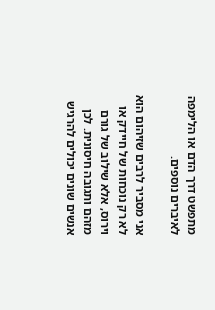מתפשט דרך הדם או הלימפה לאיברים נוספים.

אני מסביר לרבים שזיהום הוא לא רק נוכחות של חיידק או וירוס, אלא שילוב של גורם מזהם ותגובה חיסונית. לכן אנשים שונים יכולים להרגיש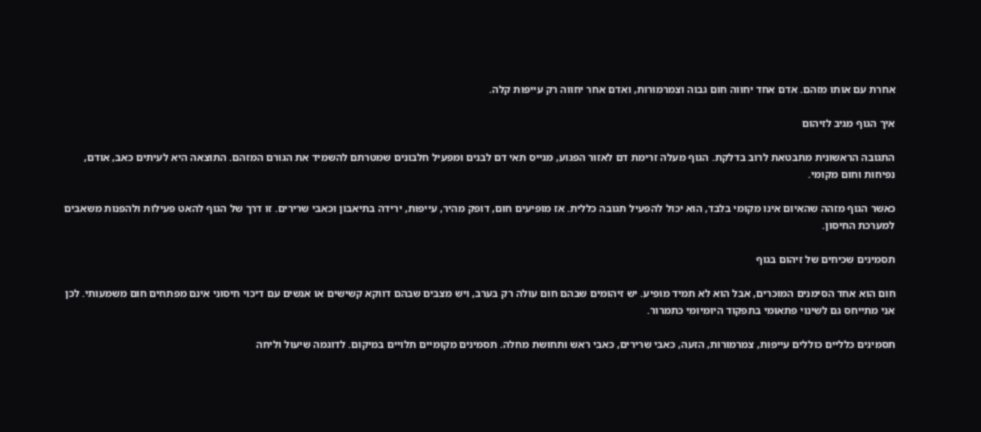אחרת עם אותו מזהם. אדם אחד יחווה חום גבוה וצמרמורות, ואדם אחר יחווה רק עייפות קלה.

איך הגוף מגיב לזיהום

התגובה הראשונית מתבטאת לרוב בדלקת. הגוף מעלה זרימת דם לאזור הפגוע, מגייס תאי דם לבנים ומפעיל חלבונים שמטרתם להשמיד את הגורם המזהם. התוצאה היא לעיתים כאב, אודם, נפיחות וחום מקומי.

כאשר הגוף מזהה שהאיום אינו מקומי בלבד, הוא יכול להפעיל תגובה כללית. אז מופיעים חום, דופק מהיר, עייפות, ירידה בתיאבון וכאבי שרירים. זו דרך של הגוף להאט פעילות ולהפנות משאבים למערכת החיסון.

תסמינים שכיחים של זיהום בגוף

חום הוא אחד הסימנים המוכרים, אבל הוא לא תמיד מופיע. יש זיהומים שבהם חום עולה רק בערב, ויש מצבים שבהם דווקא קשישים או אנשים עם דיכוי חיסוני אינם מפתחים חום משמעותי. לכן אני מתייחס גם לשינוי פתאומי בתפקוד היומיומי כתמרור.

תסמינים כלליים כוללים עייפות, צמרמורות, הזעה, כאבי שרירים, כאבי ראש ותחושת מחלה. תסמינים מקומיים תלויים במיקום. לדוגמה שיעול וליחה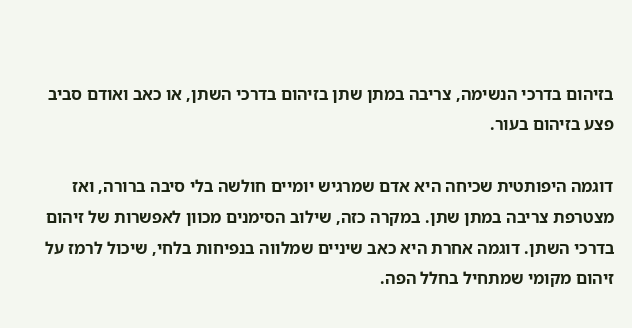בזיהום בדרכי הנשימה, צריבה במתן שתן בזיהום בדרכי השתן, או כאב ואודם סביב פצע בזיהום בעור.

דוגמה היפותטית שכיחה היא אדם שמרגיש יומיים חולשה בלי סיבה ברורה, ואז מצטרפת צריבה במתן שתן. במקרה כזה, שילוב הסימנים מכוון לאפשרות של זיהום בדרכי השתן. דוגמה אחרת היא כאב שיניים שמלווה בנפיחות בלחי, שיכול לרמז על זיהום מקומי שמתחיל בחלל הפה.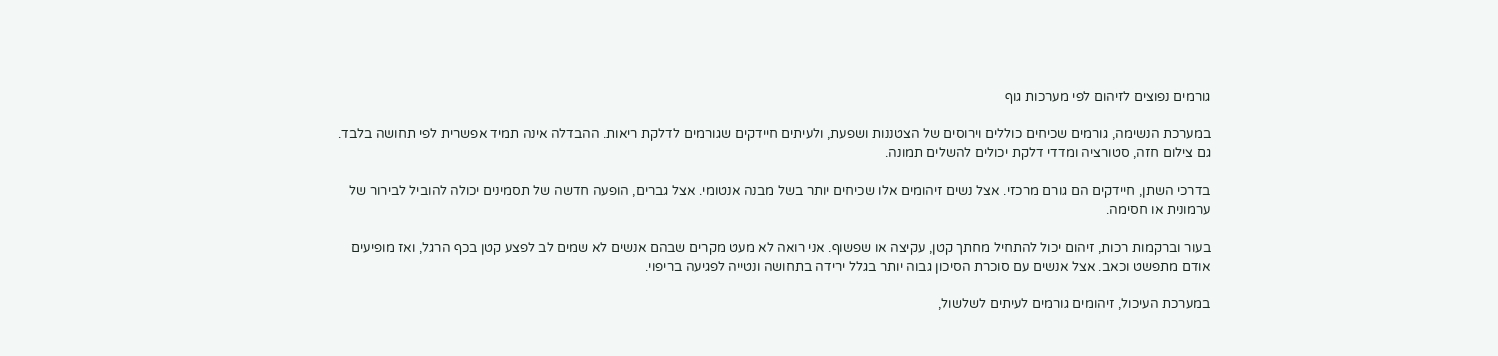גורמים נפוצים לזיהום לפי מערכות גוף

במערכת הנשימה, גורמים שכיחים כוללים וירוסים של הצטננות ושפעת, ולעיתים חיידקים שגורמים לדלקת ריאות. ההבדלה אינה תמיד אפשרית לפי תחושה בלבד. גם צילום חזה, סטורציה ומדדי דלקת יכולים להשלים תמונה.

בדרכי השתן, חיידקים הם גורם מרכזי. אצל נשים זיהומים אלו שכיחים יותר בשל מבנה אנטומי. אצל גברים, הופעה חדשה של תסמינים יכולה להוביל לבירור של ערמונית או חסימה.

בעור וברקמות רכות, זיהום יכול להתחיל מחתך קטן, עקיצה או שפשוף. אני רואה לא מעט מקרים שבהם אנשים לא שמים לב לפצע קטן בכף הרגל, ואז מופיעים אודם מתפשט וכאב. אצל אנשים עם סוכרת הסיכון גבוה יותר בגלל ירידה בתחושה ונטייה לפגיעה בריפוי.

במערכת העיכול, זיהומים גורמים לעיתים לשלשול,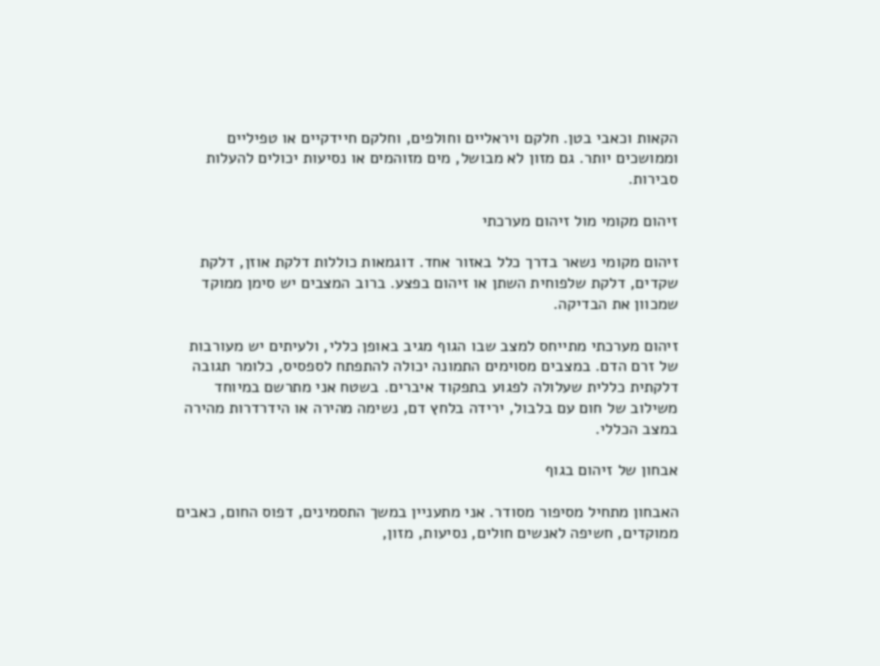הקאות וכאבי בטן. חלקם ויראליים וחולפים, וחלקם חיידקיים או טפיליים וממושכים יותר. גם מזון לא מבושל, מים מזוהמים או נסיעות יכולים להעלות סבירות.

זיהום מקומי מול זיהום מערכתי

זיהום מקומי נשאר בדרך כלל באזור אחד. דוגמאות כוללות דלקת אוזן, דלקת שקדים, דלקת שלפוחית השתן או זיהום בפצע. ברוב המצבים יש סימן ממוקד שמכוון את הבדיקה.

זיהום מערכתי מתייחס למצב שבו הגוף מגיב באופן כללי, ולעיתים יש מעורבות של זרם הדם. במצבים מסוימים התמונה יכולה להתפתח לספסיס, כלומר תגובה דלקתית כללית שעלולה לפגוע בתפקוד איברים. בשטח אני מתרשם במיוחד משילוב של חום עם בלבול, ירידה בלחץ דם, נשימה מהירה או הידרדרות מהירה במצב הכללי.

אבחון של זיהום בגוף

האבחון מתחיל מסיפור מסודר. אני מתעניין במשך התסמינים, דפוס החום, כאבים ממוקדים, חשיפה לאנשים חולים, נסיעות, מזון,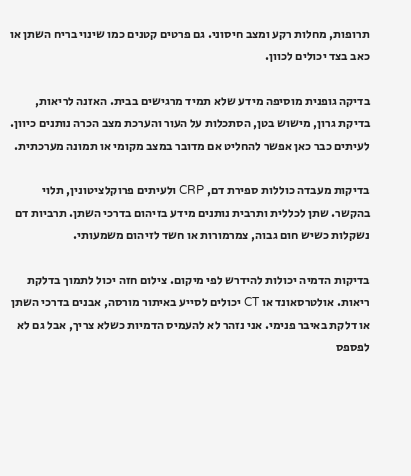תרופות, מחלות רקע ומצב חיסוני. גם פרטים קטנים כמו שינוי בריח השתן או כאב בצד יכולים לכוון.

בדיקה גופנית מוסיפה מידע שלא תמיד מרגישים בבית. האזנה לריאות, בדיקת גרון, מישוש בטן, הסתכלות על העור והערכת מצב הכרה נותנים כיוון. לעיתים כבר כאן אפשר להחליט אם מדובר במצב מקומי או תמונה מערכתית.

בדיקות מעבדה כוללות ספירת דם, CRP ולעיתים פרוקלציטונין, תלוי בהקשר. שתן לכללית ותרבית נותנים מידע בזיהום בדרכי השתן. תרביות דם נשקלות כשיש חום גבוה, צמרמורות או חשד לזיהום משמעותי.

בדיקות הדמיה יכולות להידרש לפי מיקום. צילום חזה יכול לתמוך בדלקת ריאות. אולטרסאונד או CT יכולים לסייע באיתור מורסה, אבנים בדרכי השתן או דלקת באיבר פנימי. אני נזהר לא להעמיס הדמיות כשלא צריך, אבל גם לא לפספס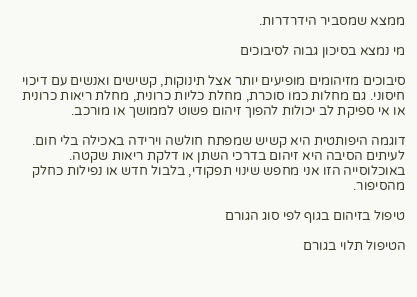ממצא שמסביר הידרדרות.

מי נמצא בסיכון גבוה לסיבוכים

סיבוכים מזיהומים מופיעים יותר אצל תינוקות, קשישים ואנשים עם דיכוי חיסוני. גם מחלות כמו סוכרת, מחלת כליות כרונית, מחלת ריאות כרונית או אי ספיקת לב יכולות להפוך זיהום פשוט לממושך או מורכב.

דוגמה היפותטית היא קשיש שמפתח חולשה וירידה באכילה בלי חום. לעיתים הסיבה היא זיהום בדרכי השתן או דלקת ריאות שקטה. באוכלוסייה הזו אני מחפש שינוי תפקודי, בלבול חדש או נפילות כחלק מהסיפור.

טיפול בזיהום בגוף לפי סוג הגורם

הטיפול תלוי בגורם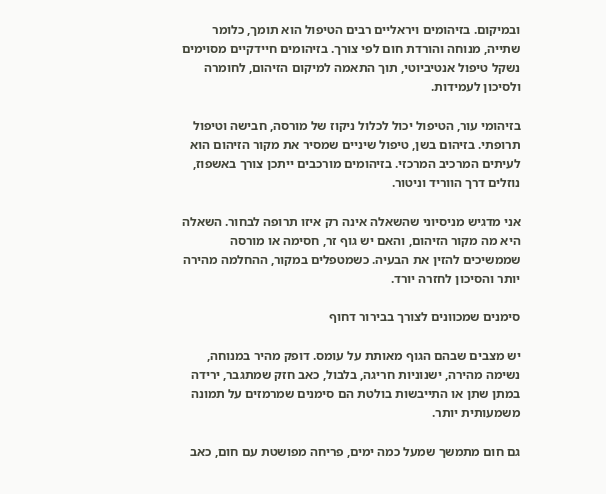ובמיקום. בזיהומים ויראליים רבים הטיפול הוא תומך, כלומר שתייה, מנוחה והורדת חום לפי צורך. בזיהומים חיידקיים מסוימים נשקל טיפול אנטיביוטי, תוך התאמה למיקום הזיהום, לחומרה ולסיכון לעמידות.

בזיהומי עור, הטיפול יכול לכלול ניקוז של מורסה, חבישה וטיפול תרופתי. בזיהום בשן, טיפול שיניים שמסיר את מקור הזיהום הוא לעיתים המרכיב המרכזי. בזיהומים מורכבים ייתכן צורך באשפוז, נוזלים דרך הווריד וניטור.

אני מדגיש מניסיוני שהשאלה אינה רק איזו תרופה לבחור. השאלה היא מה מקור הזיהום, והאם יש גוף זר, חסימה או מורסה שממשיכים להזין את הבעיה. כשמטפלים במקור, ההחלמה מהירה יותר והסיכון לחזרה יורד.

סימנים שמכוונים לצורך בבירור דחוף

יש מצבים שבהם הגוף מאותת על עומס. דופק מהיר במנוחה, נשימה מהירה, ישנוניות חריגה, בלבול, כאב חזק שמתגבר, ירידה במתן שתן או התייבשות בולטת הם סימנים שמרמזים על תמונה משמעותית יותר.

גם חום מתמשך שמעל כמה ימים, פריחה מפושטת עם חום, כאב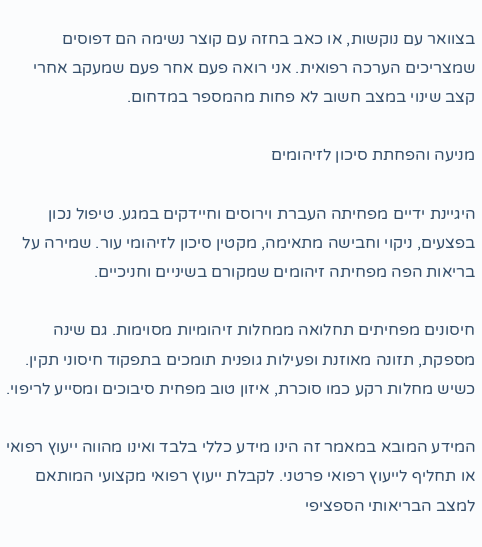בצוואר עם נוקשות, או כאב בחזה עם קוצר נשימה הם דפוסים שמצריכים הערכה רפואית. אני רואה פעם אחר פעם שמעקב אחרי קצב שינוי במצב חשוב לא פחות מהמספר במדחום.

מניעה והפחתת סיכון לזיהומים

היגיינת ידיים מפחיתה העברת וירוסים וחיידקים במגע. טיפול נכון בפצעים, ניקוי וחבישה מתאימה, מקטין סיכון לזיהומי עור. שמירה על בריאות הפה מפחיתה זיהומים שמקורם בשיניים וחניכיים.

חיסונים מפחיתים תחלואה ממחלות זיהומיות מסוימות. גם שינה מספקת, תזונה מאוזנת ופעילות גופנית תומכים בתפקוד חיסוני תקין. כשיש מחלות רקע כמו סוכרת, איזון טוב מפחית סיבוכים ומסייע לריפוי.

המידע המובא במאמר זה הינו מידע כללי בלבד ואינו מהווה ייעוץ רפואי או תחליף לייעוץ רפואי פרטני. לקבלת ייעוץ רפואי מקצועי המותאם למצב הבריאותי הספציפי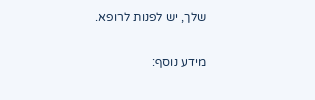שלך, יש לפנות לרופא.

מידע נוסף: